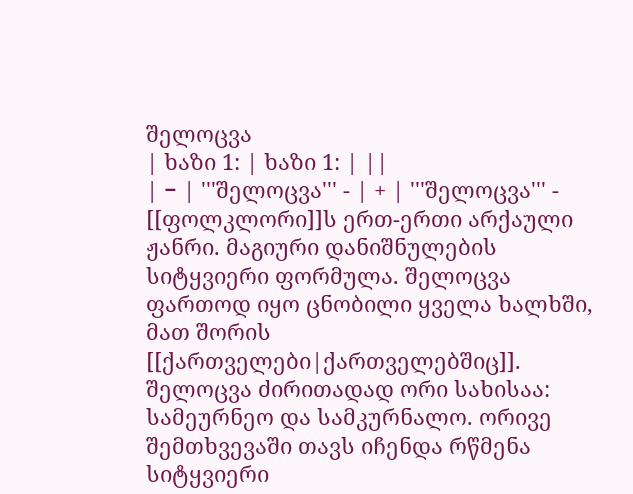შელოცვა
| ხაზი 1: | ხაზი 1: | ||
| − | '''შელოცვა''' - | + | '''შელოცვა''' - [[ფოლკლორი]]ს ერთ-ერთი არქაული ჟანრი. მაგიური დანიშნულების სიტყვიერი ფორმულა. შელოცვა ფართოდ იყო ცნობილი ყველა ხალხში, მათ შორის [[ქართველები|ქართველებშიც]]. შელოცვა ძირითადად ორი სახისაა: სამეურნეო და სამკურნალო. ორივე შემთხვევაში თავს იჩენდა რწმენა სიტყვიერი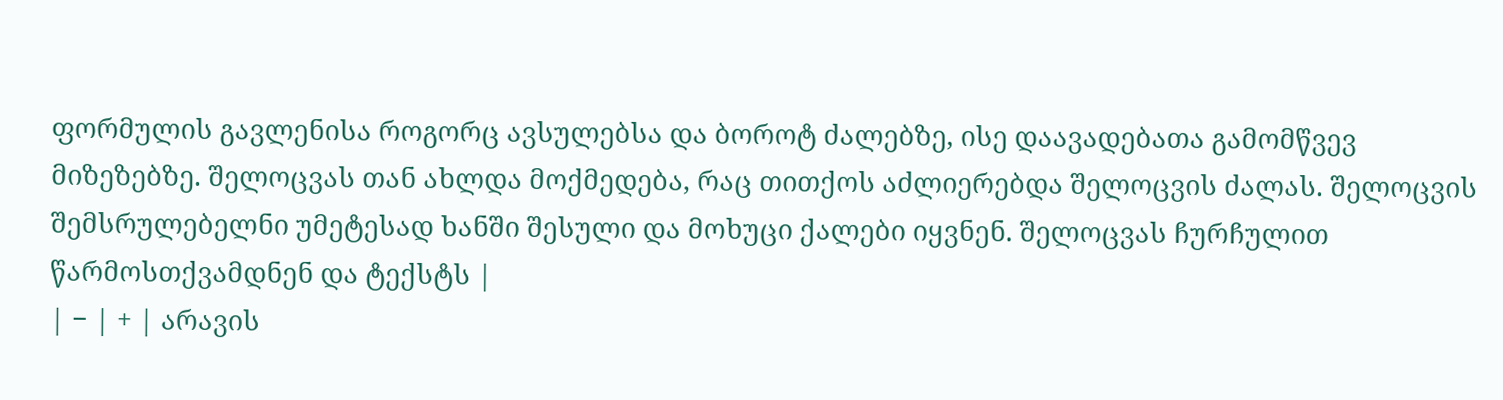ფორმულის გავლენისა როგორც ავსულებსა და ბოროტ ძალებზე, ისე დაავადებათა გამომწვევ მიზეზებზე. შელოცვას თან ახლდა მოქმედება, რაც თითქოს აძლიერებდა შელოცვის ძალას. შელოცვის შემსრულებელნი უმეტესად ხანში შესული და მოხუცი ქალები იყვნენ. შელოცვას ჩურჩულით წარმოსთქვამდნენ და ტექსტს |
| − | + | არავის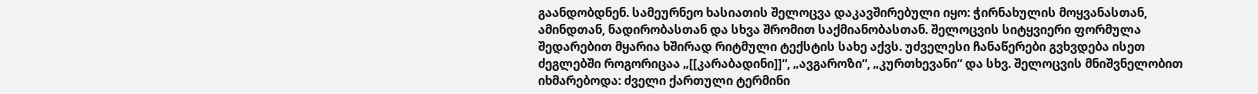გაანდობდნენ. სამეურნეო ხასიათის შელოცვა დაკავშირებული იყო: ჭირნახულის მოყვანასთან, ამინდთან, ნადირობასთან და სხვა შრომით საქმიანობასთან. შელოცვის სიტყვიერი ფორმულა შედარებით მყარია ხშირად რიტმული ტექსტის სახე აქვს. უძველესი ჩანაწერები გვხვდება ისეთ ძეგლებში როგორიცაა „[[კარაბადინი]]“, „ავგაროზი“, „კურთხევანი“ და სხვ. შელოცვის მნიშვნელობით იხმარებოდა: ძველი ქართული ტერმინი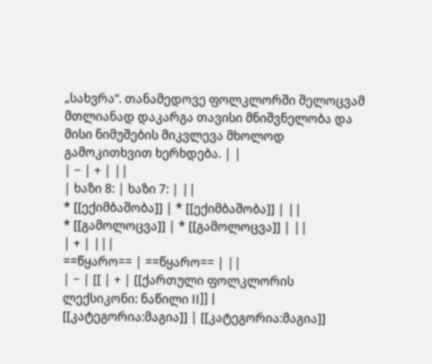„სახვრა“. თანამედოვე ფოლკლორში შელოცვამ მთლიანად დაკარგა თავისი მნიშვნელობა და მისი ნიმუშების მიკვლევა მხოლოდ გამოკითხვით ხერხდება. | |
| − | + | ||
| ხაზი 8: | ხაზი 7: | ||
* [[ექიმბაშობა]] | * [[ექიმბაშობა]] | ||
* [[გამოლოცვა]] | * [[გამოლოცვა]] | ||
| + | |||
==წყარო== | ==წყარო== | ||
| − | [[ | + | [[ქართული ფოლკლორის ლექსიკონი: ნაწილი II]] |
[[კატეგორია:მაგია]] | [[კატეგორია:მაგია]]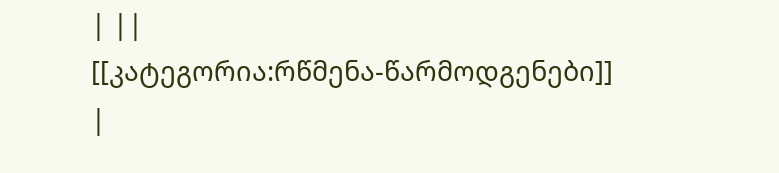| ||
[[კატეგორია:რწმენა-წარმოდგენები]] |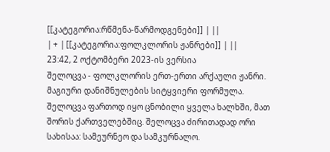[[კატეგორია:რწმენა-წარმოდგენები]] | ||
| + | [[კატეგორია:ფოლკლორის ჟანრები]] | ||
23:42, 2 ოქტომბერი 2023-ის ვერსია
შელოცვა - ფოლკლორის ერთ-ერთი არქაული ჟანრი. მაგიური დანიშნულების სიტყვიერი ფორმულა. შელოცვა ფართოდ იყო ცნობილი ყველა ხალხში, მათ შორის ქართველებშიც. შელოცვა ძირითადად ორი სახისაა: სამეურნეო და სამკურნალო.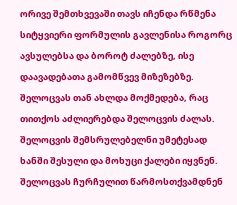ორივე შემთხვევაში თავს იჩენდა რწმენა სიტყვიერი ფორმულის გავლენისა როგორც ავსულებსა და ბოროტ ძალებზე, ისე დაავადებათა გამომწვევ მიზეზებზე. შელოცვას თან ახლდა მოქმედება, რაც თითქოს აძლიერებდა შელოცვის ძალას. შელოცვის შემსრულებელნი უმეტესად ხანში შესული და მოხუცი ქალები იყვნენ. შელოცვას ჩურჩულით წარმოსთქვამდნენ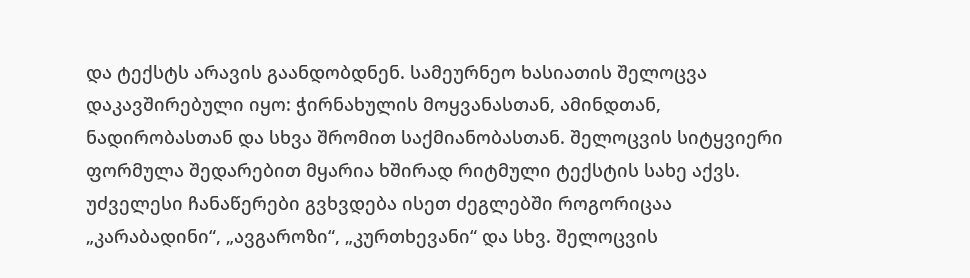და ტექსტს არავის გაანდობდნენ. სამეურნეო ხასიათის შელოცვა დაკავშირებული იყო: ჭირნახულის მოყვანასთან, ამინდთან, ნადირობასთან და სხვა შრომით საქმიანობასთან. შელოცვის სიტყვიერი ფორმულა შედარებით მყარია ხშირად რიტმული ტექსტის სახე აქვს. უძველესი ჩანაწერები გვხვდება ისეთ ძეგლებში როგორიცაა „კარაბადინი“, „ავგაროზი“, „კურთხევანი“ და სხვ. შელოცვის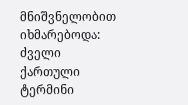მნიშვნელობით იხმარებოდა: ძველი ქართული ტერმინი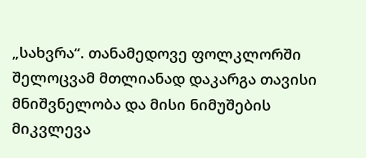„სახვრა“. თანამედოვე ფოლკლორში შელოცვამ მთლიანად დაკარგა თავისი მნიშვნელობა და მისი ნიმუშების მიკვლევა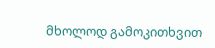მხოლოდ გამოკითხვით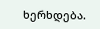ხერხდება.